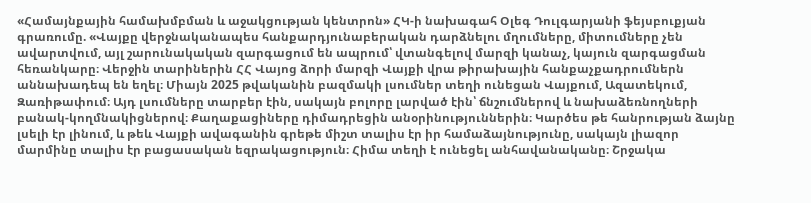«Համայնքային համախմբման և աջակցության կենտրոն» ՀԿ-ի նախագահ Օլեգ Դուլգարյանի ֆեյսբուքյան գրառումը. «Վայքը վերջնականապես հանքարդյունաբերական դարձնելու մղումները, միտումները չեն ավարտվում, այլ շարունակական զարգացում են ապրում՝ վտանգելով մարզի կանաչ, կայուն զարգացման հեռանկարը։ Վերջին տարիներին ՀՀ Վայոց ձորի մարզի Վայքի վրա թիրախային հանքաչքադրումներն աննախադեպ են եղել։ Միայն 2025 թվականին բազմակի լսումներ տեղի ունեցան Վայքում, Ազատեկում, Զառիթափում։ Այդ լսումները տարբեր էին, սակայն բոլորը լարված էին՝ ճնշումներով և նախաձեռնողների բանակ-կողմնակիցներով։ Քաղաքացիները դիմադրեցին անօրինություններին։ Կարծես թե հանրության ձայնը լսելի էր լինում, և թեև Վայքի ավագանին գրեթե միշտ տալիս էր իր համաձայնությունը, սակայն լիազոր մարմինը տալիս էր բացասական եզրակացություն։ Հիմա տեղի է ունեցել անհավանականը։ Շրջակա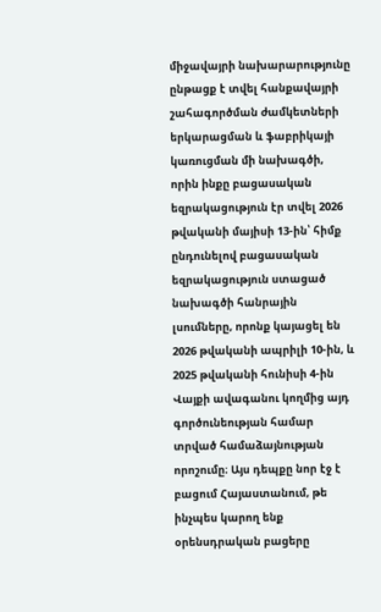միջավայրի նախարարությունը ընթացք է տվել հանքավայրի շահագործման ժամկետների երկարացման և ֆաբրիկայի կառուցման մի նախագծի, որին ինքը բացասական եզրակացություն էր տվել 2026 թվականի մայիսի 13-ին՝ հիմք ընդունելով բացասական եզրակացություն ստացած նախագծի հանրային լսումները, որոնք կայացել են 2026 թվականի ապրիլի 10-ին, և 2025 թվականի հունիսի 4-ին Վայքի ավագանու կողմից այդ գործունեության համար տրված համաձայնության որոշումը։ Այս դեպքը նոր էջ է բացում Հայաստանում, թե ինչպես կարող ենք օրենսդրական բացերը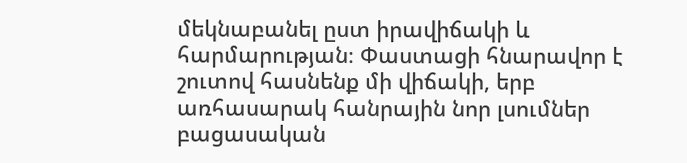մեկնաբանել ըստ իրավիճակի և հարմարության։ Փաստացի հնարավոր է շուտով հասնենք մի վիճակի, երբ առհասարակ հանրային նոր լսումներ բացասական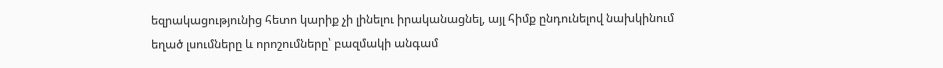եզրակացությունից հետո կարիք չի լինելու իրականացնել, այլ հիմք ընդունելով նախկինում եղած լսումները և որոշումները՝ բազմակի անգամ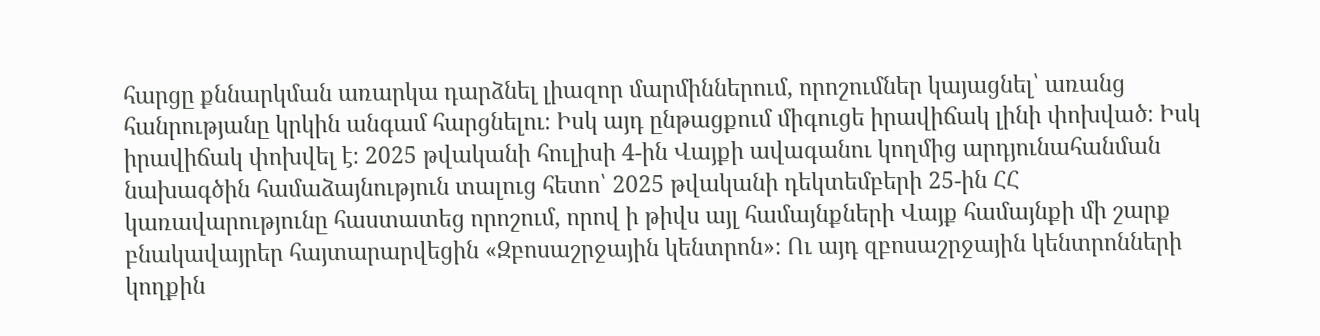հարցը քննարկման առարկա դարձնել լիազոր մարմիններում, որոշումներ կայացնել՝ առանց հանրությանը կրկին անգամ հարցնելու։ Իսկ այդ ընթացքում միգուցե իրավիճակ լինի փոխված։ Իսկ իրավիճակ փոխվել է։ 2025 թվականի հուլիսի 4-ին Վայքի ավագանու կողմից արդյունահանման նախագծին համաձայնություն տալուց հետո՝ 2025 թվականի դեկտեմբերի 25-ին ՀՀ կառավարությունը հաստատեց որոշում, որով ի թիվս այլ համայնքների Վայք համայնքի մի շարք բնակավայրեր հայտարարվեցին «Զբոսաշրջային կենտրոն»։ Ու այդ զբոսաշրջային կենտրոնների կողքին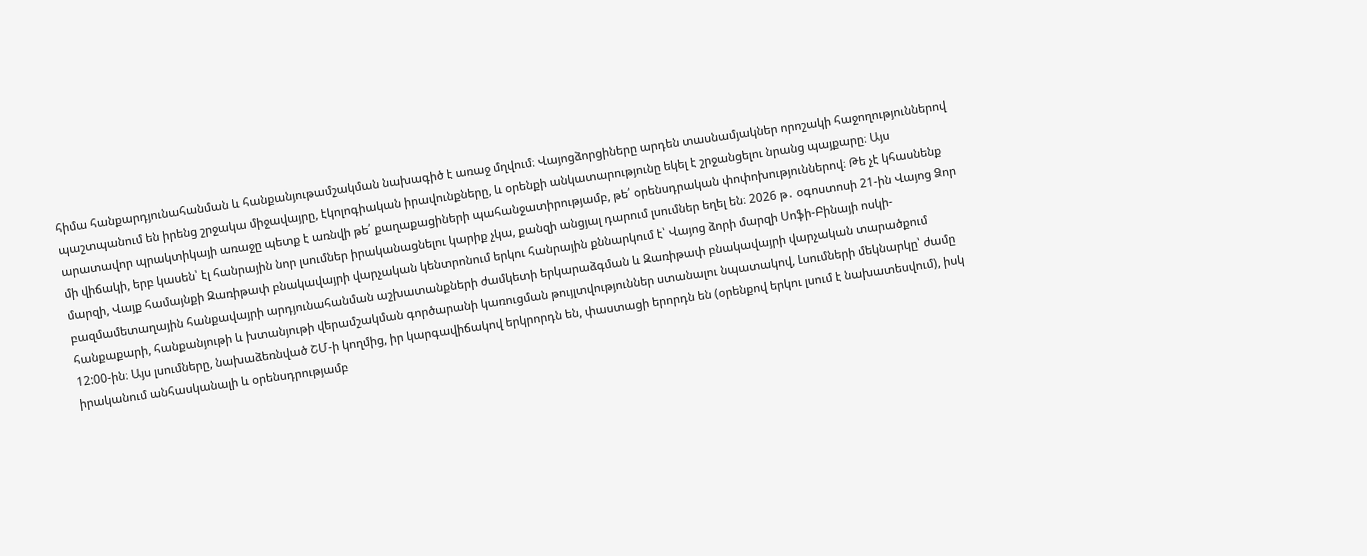հիմա հանքարդյունահանման և հանքանյութամշակման նախագիծ է առաջ մղվում։ Վայոցձորցիները արդեն տասնամյակներ որոշակի հաջողություններով պաշտպանում են իրենց շրջակա միջավայրը, էկոլոգիական իրավունքները, և օրենքի անկատարությունը եկել է շրջանցելու նրանց պայքարը։ Այս արատավոր պրակտիկայի առաջը պետք է առնվի թե՛ քաղաքացիների պահանջատիրությամբ, թե՛ օրենսդրական փոփոխություններով։ Թե չէ կհասնենք մի վիճակի, երբ կասեն՝ էլ հանրային նոր լսումներ իրականացնելու կարիք չկա, քանզի անցյալ դարում լսումներ եղել են։ 2026 թ․ օգոստոսի 21-ին Վայոց Ձոր մարզի, Վայք համայնքի Զառիթափ բնակավայրի վարչական կենտրոնում երկու հանրային քննարկում է՝ Վայոց ձորի մարզի Սոֆի-Բինայի ոսկի-բազմամետաղային հանքավայրի արդյունահանման աշխատանքների ժամկետի երկարաձգման և Զառիթափ բնակավայրի վարչական տարածքում հանքաքարի, հանքանյութի և խտանյութի վերամշակման գործարանի կառուցման թույլտվություններ ստանալու նպատակով, Լսումների մեկնարկը՝ ժամը 12:00-ին։ Այս լսումները, նախաձեռնված ՇՄ-ի կողմից, իր կարգավիճակով երկրորդն են, փաստացի երորդն են (օրենքով երկու լսում է նախատեսվում), իսկ իրականում անհասկանալի և օրենսդրությամբ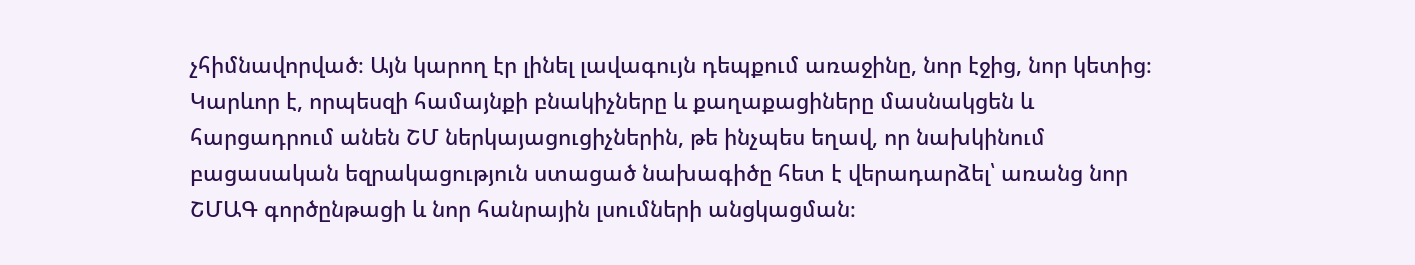չհիմնավորված։ Այն կարող էր լինել լավագույն դեպքում առաջինը, նոր էջից, նոր կետից։ Կարևոր է, որպեսզի համայնքի բնակիչները և քաղաքացիները մասնակցեն և հարցադրում անեն ՇՄ ներկայացուցիչներին, թե ինչպես եղավ, որ նախկինում բացասական եզրակացություն ստացած նախագիծը հետ է վերադարձել՝ առանց նոր ՇՄԱԳ գործընթացի և նոր հանրային լսումների անցկացման։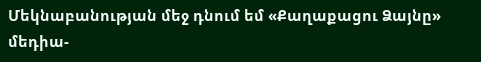Մեկնաբանության մեջ դնում եմ «Քաղաքացու Ձայնը» մեդիա-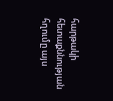հարթակի հետաքննության հղումը այս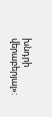խնդրի վերաբերյալ»: